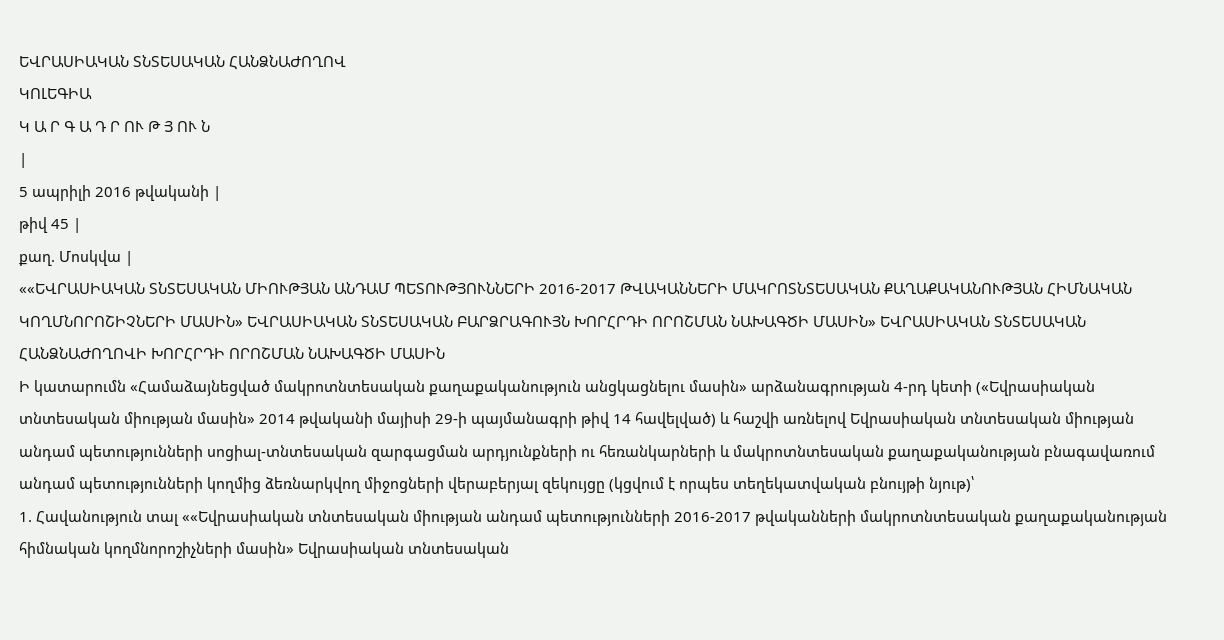ԵՎՐԱՍԻԱԿԱՆ ՏՆՏԵՍԱԿԱՆ ՀԱՆՁՆԱԺՈՂՈՎ
ԿՈԼԵԳԻԱ
Կ Ա Ր Գ Ա Դ Ր ՈՒ Թ Յ ՈՒ Ն
|
5 ապրիլի 2016 թվականի |
թիվ 45 |
քաղ. Մոսկվա |
««ԵՎՐԱՍԻԱԿԱՆ ՏՆՏԵՍԱԿԱՆ ՄԻՈՒԹՅԱՆ ԱՆԴԱՄ ՊԵՏՈՒԹՅՈՒՆՆԵՐԻ 2016-2017 ԹՎԱԿԱՆՆԵՐԻ ՄԱԿՐՈՏՆՏԵՍԱԿԱՆ ՔԱՂԱՔԱԿԱՆՈՒԹՅԱՆ ՀԻՄՆԱԿԱՆ ԿՈՂՄՆՈՐՈՇԻՉՆԵՐԻ ՄԱՍԻՆ» ԵՎՐԱՍԻԱԿԱՆ ՏՆՏԵՍԱԿԱՆ ԲԱՐՁՐԱԳՈՒՅՆ ԽՈՐՀՐԴԻ ՈՐՈՇՄԱՆ ՆԱԽԱԳԾԻ ՄԱՍԻՆ» ԵՎՐԱՍԻԱԿԱՆ ՏՆՏԵՍԱԿԱՆ ՀԱՆՁՆԱԺՈՂՈՎԻ ԽՈՐՀՐԴԻ ՈՐՈՇՄԱՆ ՆԱԽԱԳԾԻ ՄԱՍԻՆ
Ի կատարումն «Համաձայնեցված մակրոտնտեսական քաղաքականություն անցկացնելու մասին» արձանագրության 4-րդ կետի («Եվրասիական տնտեսական միության մասին» 2014 թվականի մայիսի 29-ի պայմանագրի թիվ 14 հավելված) և հաշվի առնելով Եվրասիական տնտեսական միության անդամ պետությունների սոցիալ-տնտեսական զարգացման արդյունքների ու հեռանկարների և մակրոտնտեսական քաղաքականության բնագավառում անդամ պետությունների կողմից ձեռնարկվող միջոցների վերաբերյալ զեկույցը (կցվում է որպես տեղեկատվական բնույթի նյութ)՝
1. Հավանություն տալ ««Եվրասիական տնտեսական միության անդամ պետությունների 2016-2017 թվականների մակրոտնտեսական քաղաքականության հիմնական կողմնորոշիչների մասին» Եվրասիական տնտեսական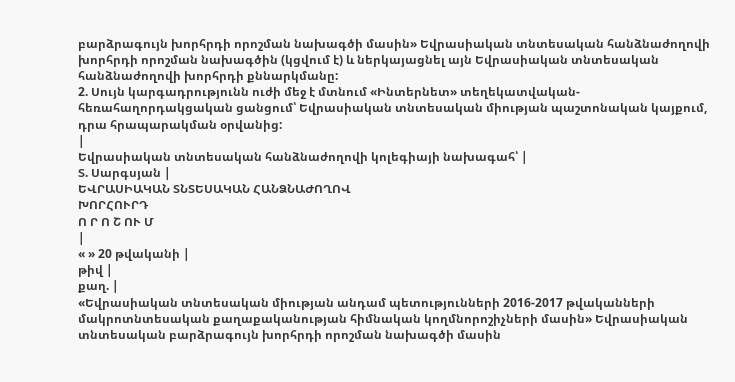բարձրագույն խորհրդի որոշման նախագծի մասին» Եվրասիական տնտեսական հանձնաժողովի խորհրդի որոշման նախագծին (կցվում է) և ներկայացնել այն Եվրասիական տնտեսական հանձնաժողովի խորհրդի քննարկմանը:
2. Սույն կարգադրությունն ուժի մեջ է մտնում «Ինտերնետ» տեղեկատվական-հեռահաղորդակցական ցանցում՝ Եվրասիական տնտեսական միության պաշտոնական կայքում, դրա հրապարակման օրվանից:
|
Եվրասիական տնտեսական հանձնաժողովի կոլեգիայի նախագահ՝ |
Տ. Սարգսյան |
ԵՎՐԱՍԻԱԿԱՆ ՏՆՏԵՍԱԿԱՆ ՀԱՆՁՆԱԺՈՂՈՎ
ԽՈՐՀՈՒՐԴ
Ո Ր Ո Շ ՈՒ Մ
|
« » 20 թվականի |
թիվ |
քաղ. |
«Եվրասիական տնտեսական միության անդամ պետությունների 2016-2017 թվականների մակրոտնտեսական քաղաքականության հիմնական կողմնորոշիչների մասին» Եվրասիական տնտեսական բարձրագույն խորհրդի որոշման նախագծի մասին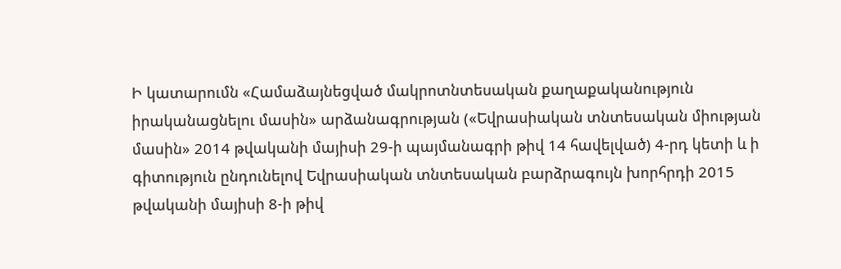Ի կատարումն «Համաձայնեցված մակրոտնտեսական քաղաքականություն իրականացնելու մասին» արձանագրության («Եվրասիական տնտեսական միության մասին» 2014 թվականի մայիսի 29-ի պայմանագրի թիվ 14 հավելված) 4-րդ կետի և ի գիտություն ընդունելով Եվրասիական տնտեսական բարձրագույն խորհրդի 2015 թվականի մայիսի 8-ի թիվ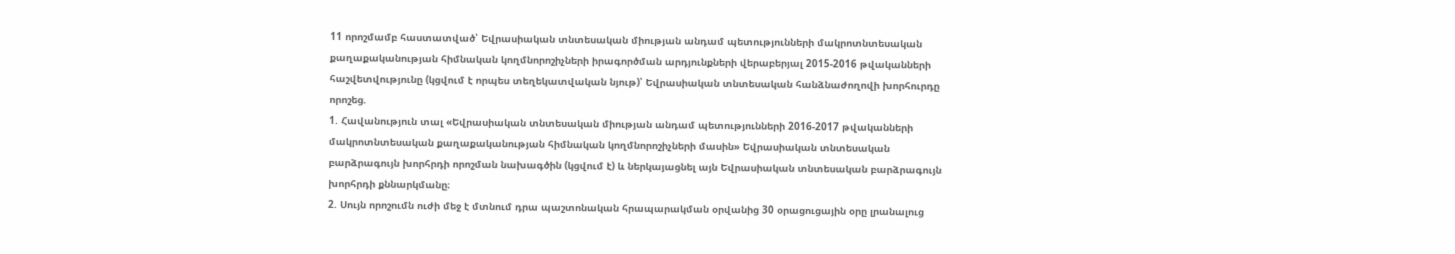11 որոշմամբ հաստատված՝ Եվրասիական տնտեսական միության անդամ պետությունների մակրոտնտեսական քաղաքականության հիմնական կողմնորոշիչների իրագործման արդյունքների վերաբերյալ 2015-2016 թվականների հաշվետվությունը (կցվում է որպես տեղեկատվական նյութ)՝ Եվրասիական տնտեսական հանձնաժողովի խորհուրդը որոշեց.
1. Հավանություն տալ «Եվրասիական տնտեսական միության անդամ պետությունների 2016-2017 թվականների մակրոտնտեսական քաղաքականության հիմնական կողմնորոշիչների մասին» Եվրասիական տնտեսական բարձրագույն խորհրդի որոշման նախագծին (կցվում է) և ներկայացնել այն Եվրասիական տնտեսական բարձրագույն խորհրդի քննարկմանը։
2. Սույն որոշումն ուժի մեջ է մտնում դրա պաշտոնական հրապարակման օրվանից 30 օրացուցային օրը լրանալուց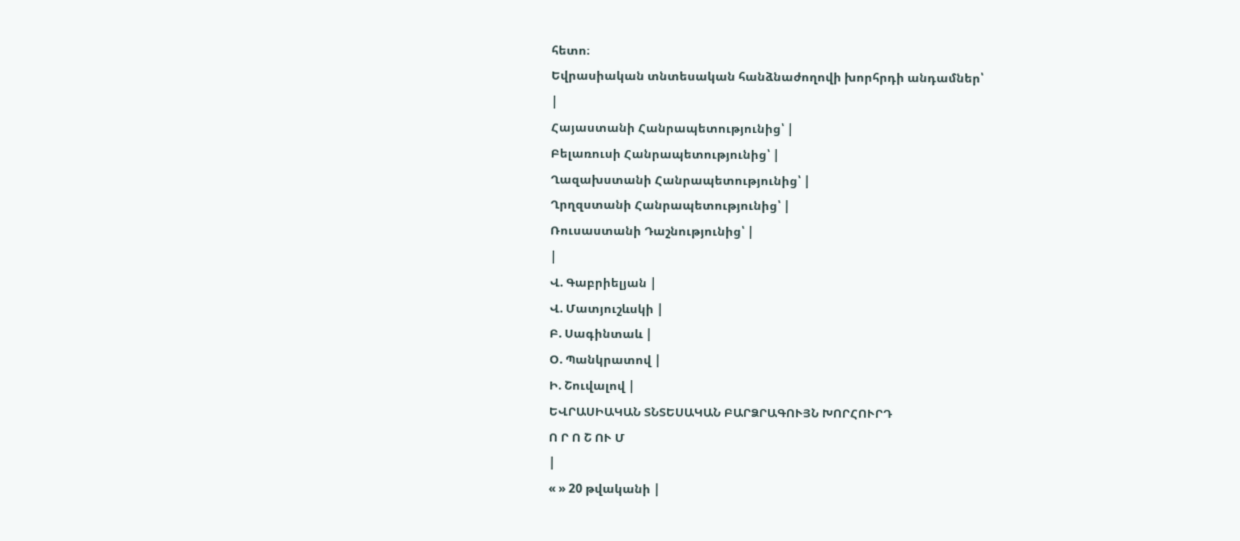հետո։
Եվրասիական տնտեսական հանձնաժողովի խորհրդի անդամներ՝
|
Հայաստանի Հանրապետությունից՝ |
Բելառուսի Հանրապետությունից՝ |
Ղազախստանի Հանրապետությունից՝ |
Ղրղզստանի Հանրապետությունից՝ |
Ռուսաստանի Դաշնությունից՝ |
|
Վ. Գաբրիելյան |
Վ. Մատյուշևսկի |
Բ. Սագինտաև |
Օ. Պանկրատով |
Ի. Շուվալով |
ԵՎՐԱՍԻԱԿԱՆ ՏՆՏԵՍԱԿԱՆ ԲԱՐՁՐԱԳՈՒՅՆ ԽՈՐՀՈՒՐԴ
Ո Ր Ո Շ ՈՒ Մ
|
« » 20 թվականի |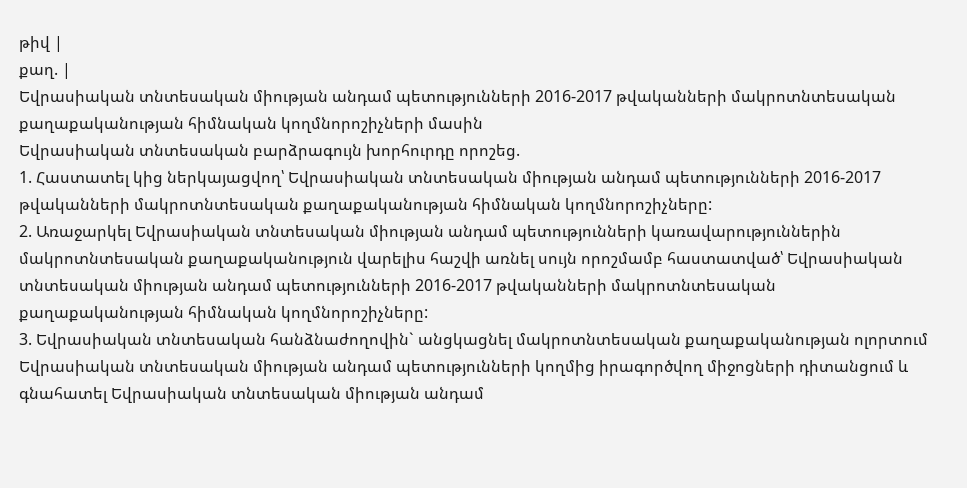թիվ |
քաղ. |
Եվրասիական տնտեսական միության անդամ պետությունների 2016-2017 թվականների մակրոտնտեսական քաղաքականության հիմնական կողմնորոշիչների մասին
Եվրասիական տնտեսական բարձրագույն խորհուրդը որոշեց.
1. Հաստատել կից ներկայացվող՝ Եվրասիական տնտեսական միության անդամ պետությունների 2016-2017 թվականների մակրոտնտեսական քաղաքականության հիմնական կողմնորոշիչները:
2. Առաջարկել Եվրասիական տնտեսական միության անդամ պետությունների կառավարություններին մակրոտնտեսական քաղաքականություն վարելիս հաշվի առնել սույն որոշմամբ հաստատված՝ Եվրասիական տնտեսական միության անդամ պետությունների 2016-2017 թվականների մակրոտնտեսական քաղաքականության հիմնական կողմնորոշիչները:
3. Եվրասիական տնտեսական հանձնաժողովին` անցկացնել մակրոտնտեսական քաղաքականության ոլորտում Եվրասիական տնտեսական միության անդամ պետությունների կողմից իրագործվող միջոցների դիտանցում և գնահատել Եվրասիական տնտեսական միության անդամ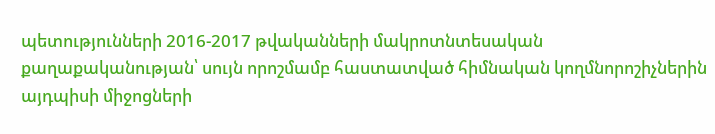պետությունների 2016-2017 թվականների մակրոտնտեսական քաղաքականության՝ սույն որոշմամբ հաստատված հիմնական կողմնորոշիչներին այդպիսի միջոցների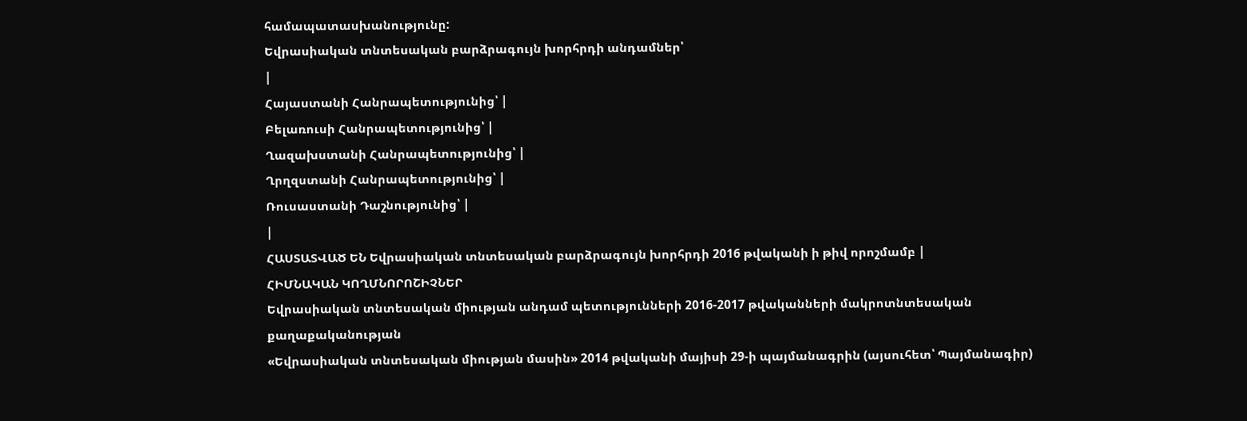համապատասխանությունը:
Եվրասիական տնտեսական բարձրագույն խորհրդի անդամներ՝
|
Հայաստանի Հանրապետությունից՝ |
Բելառուսի Հանրապետությունից՝ |
Ղազախստանի Հանրապետությունից՝ |
Ղրղզստանի Հանրապետությունից՝ |
Ռուսաստանի Դաշնությունից՝ |
|
ՀԱՍՏԱՏՎԱԾ ԵՆ Եվրասիական տնտեսական բարձրագույն խորհրդի 2016 թվականի ի թիվ որոշմամբ |
ՀԻՄՆԱԿԱՆ ԿՈՂՄՆՈՐՈՇԻՉՆԵՐ
Եվրասիական տնտեսական միության անդամ պետությունների 2016-2017 թվականների մակրոտնտեսական քաղաքականության
«Եվրասիական տնտեսական միության մասին» 2014 թվականի մայիսի 29-ի պայմանագրին (այսուհետ՝ Պայմանագիր)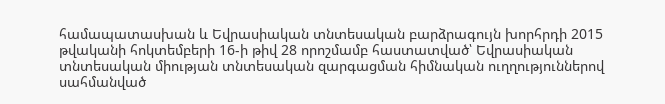համապատասխան և Եվրասիական տնտեսական բարձրագույն խորհրդի 2015 թվականի հոկտեմբերի 16-ի թիվ 28 որոշմամբ հաստատված՝ Եվրասիական տնտեսական միության տնտեսական զարգացման հիմնական ուղղություններով սահմանված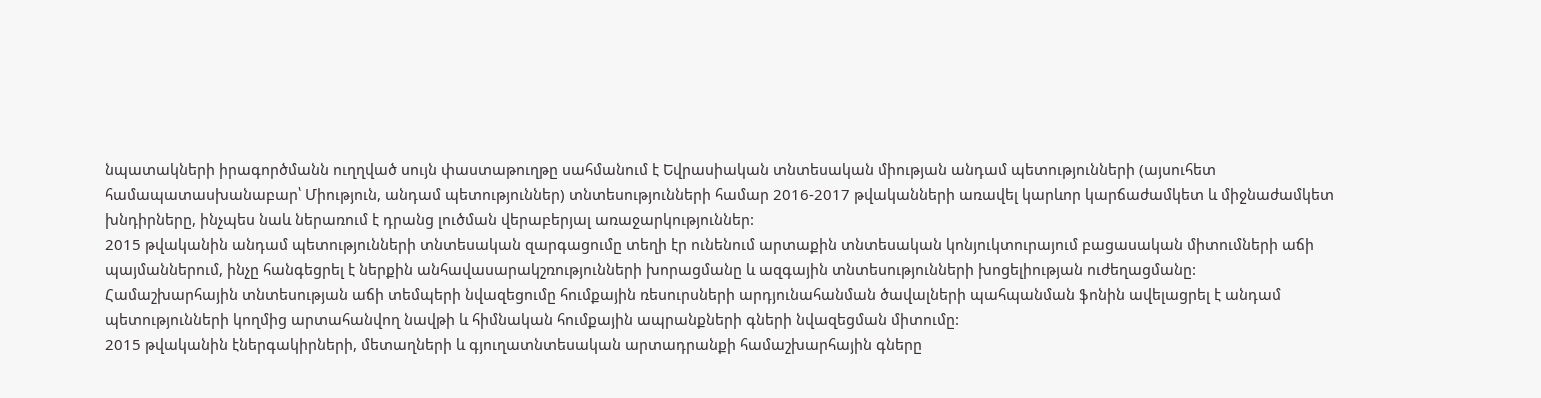նպատակների իրագործմանն ուղղված սույն փաստաթուղթը սահմանում է Եվրասիական տնտեսական միության անդամ պետությունների (այսուհետ համապատասխանաբար՝ Միություն, անդամ պետություններ) տնտեսությունների համար 2016-2017 թվականների առավել կարևոր կարճաժամկետ և միջնաժամկետ խնդիրները, ինչպես նաև ներառում է դրանց լուծման վերաբերյալ առաջարկություններ:
2015 թվականին անդամ պետությունների տնտեսական զարգացումը տեղի էր ունենում արտաքին տնտեսական կոնյուկտուրայում բացասական միտումների աճի պայմաններում, ինչը հանգեցրել է ներքին անհավասարակշռությունների խորացմանը և ազգային տնտեսությունների խոցելիության ուժեղացմանը:
Համաշխարհային տնտեսության աճի տեմպերի նվազեցումը հումքային ռեսուրսների արդյունահանման ծավալների պահպանման ֆոնին ավելացրել է անդամ պետությունների կողմից արտահանվող նավթի և հիմնական հումքային ապրանքների գների նվազեցման միտումը:
2015 թվականին էներգակիրների, մետաղների և գյուղատնտեսական արտադրանքի համաշխարհային գները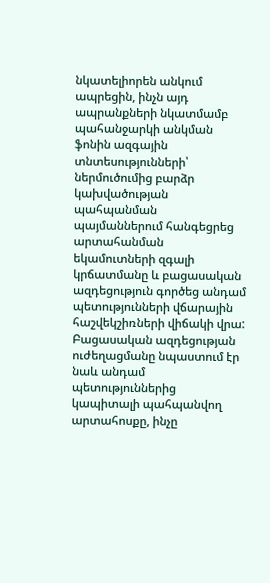նկատելիորեն անկում ապրեցին, ինչն այդ ապրանքների նկատմամբ պահանջարկի անկման ֆոնին ազգային տնտեսությունների՝ ներմուծումից բարձր կախվածության պահպանման պայմաններում հանգեցրեց արտահանման եկամուտների զգալի կրճատմանը և բացասական ազդեցություն գործեց անդամ պետությունների վճարային հաշվեկշիռների վիճակի վրա:
Բացասական ազդեցության ուժեղացմանը նպաստում էր նաև անդամ պետություններից կապիտալի պահպանվող արտահոսքը, ինչը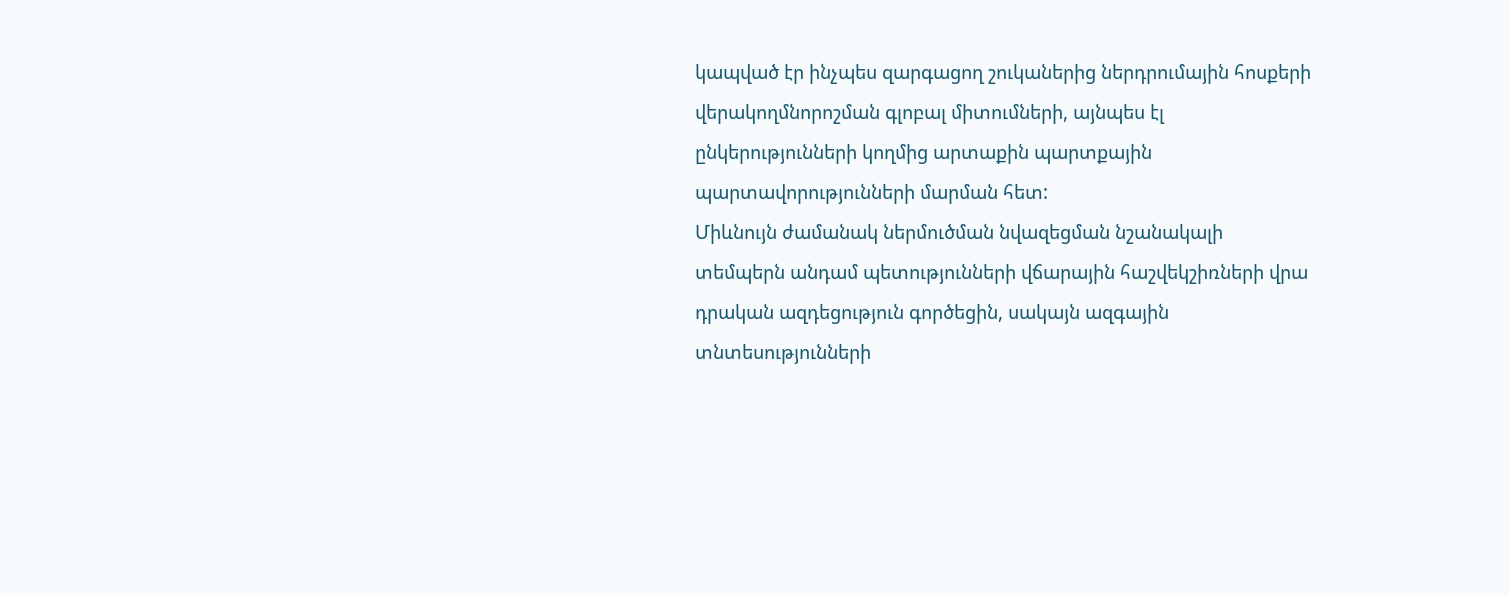կապված էր ինչպես զարգացող շուկաներից ներդրումային հոսքերի վերակողմնորոշման գլոբալ միտումների, այնպես էլ ընկերությունների կողմից արտաքին պարտքային պարտավորությունների մարման հետ:
Միևնույն ժամանակ ներմուծման նվազեցման նշանակալի տեմպերն անդամ պետությունների վճարային հաշվեկշիռների վրա դրական ազդեցություն գործեցին, սակայն ազգային տնտեսությունների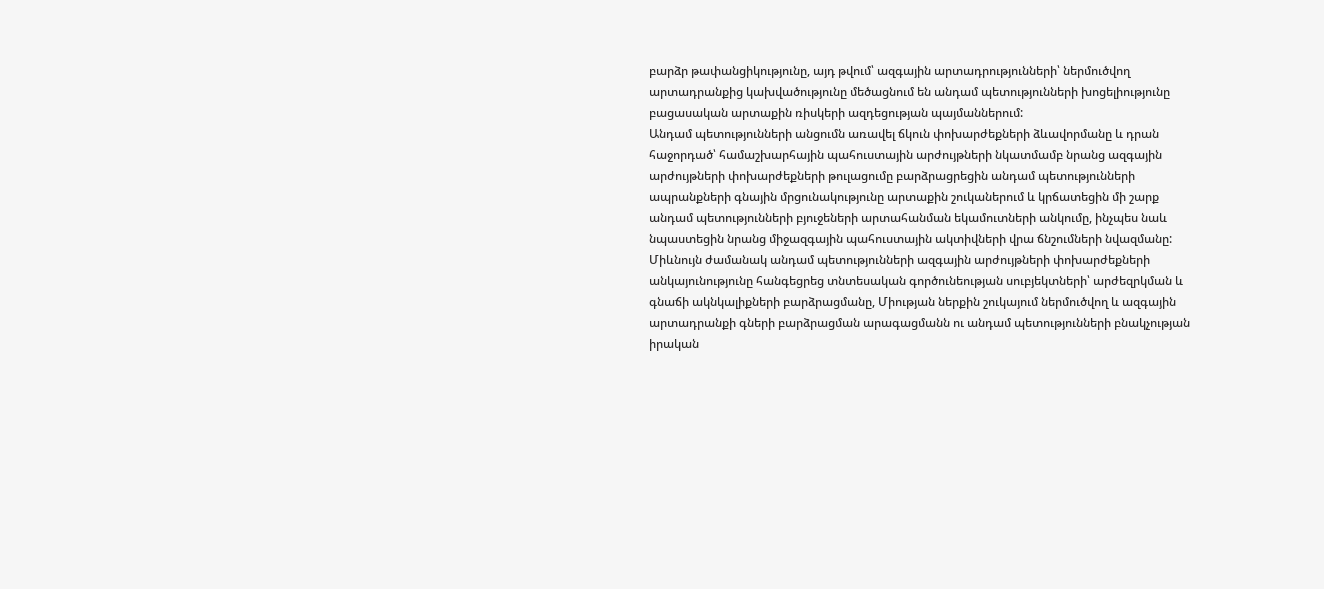բարձր թափանցիկությունը, այդ թվում՝ ազգային արտադրությունների՝ ներմուծվող արտադրանքից կախվածությունը մեծացնում են անդամ պետությունների խոցելիությունը բացասական արտաքին ռիսկերի ազդեցության պայմաններում:
Անդամ պետությունների անցումն առավել ճկուն փոխարժեքների ձևավորմանը և դրան հաջորդած՝ համաշխարհային պահուստային արժույթների նկատմամբ նրանց ազգային արժույթների փոխարժեքների թուլացումը բարձրացրեցին անդամ պետությունների ապրանքների գնային մրցունակությունը արտաքին շուկաներում և կրճատեցին մի շարք անդամ պետությունների բյուջեների արտահանման եկամուտների անկումը, ինչպես նաև նպաստեցին նրանց միջազգային պահուստային ակտիվների վրա ճնշումների նվազմանը: Միևնույն ժամանակ անդամ պետությունների ազգային արժույթների փոխարժեքների անկայունությունը հանգեցրեց տնտեսական գործունեության սուբյեկտների՝ արժեզրկման և գնաճի ակնկալիքների բարձրացմանը, Միության ներքին շուկայում ներմուծվող և ազգային արտադրանքի գների բարձրացման արագացմանն ու անդամ պետությունների բնակչության իրական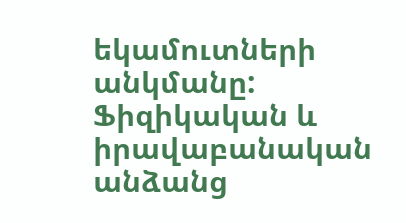եկամուտների անկմանը:
Ֆիզիկական և իրավաբանական անձանց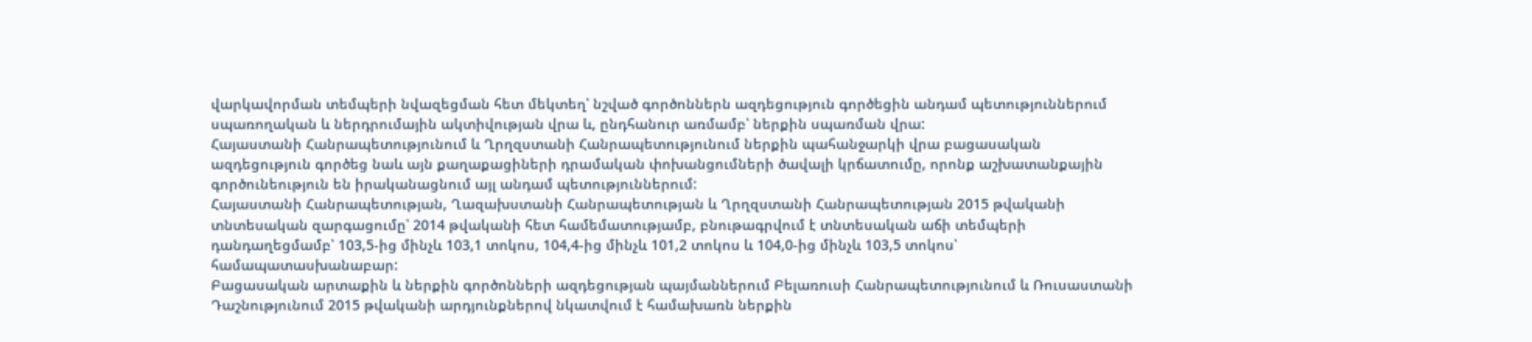վարկավորման տեմպերի նվազեցման հետ մեկտեղ՝ նշված գործոններն ազդեցություն գործեցին անդամ պետություններում սպառողական և ներդրումային ակտիվության վրա և, ընդհանուր առմամբ՝ ներքին սպառման վրա:
Հայաստանի Հանրապետությունում և Ղրղզստանի Հանրապետությունում ներքին պահանջարկի վրա բացասական ազդեցություն գործեց նաև այն քաղաքացիների դրամական փոխանցումների ծավալի կրճատումը, որոնք աշխատանքային գործունեություն են իրականացնում այլ անդամ պետություններում:
Հայաստանի Հանրապետության, Ղազախստանի Հանրապետության և Ղրղզստանի Հանրապետության 2015 թվականի տնտեսական զարգացումը՝ 2014 թվականի հետ համեմատությամբ, բնութագրվում է տնտեսական աճի տեմպերի դանդաղեցմամբ՝ 103,5-ից մինչև 103,1 տոկոս, 104,4-ից մինչև 101,2 տոկոս և 104,0-ից մինչև 103,5 տոկոս՝ համապատասխանաբար:
Բացասական արտաքին և ներքին գործոնների ազդեցության պայմաններում Բելառուսի Հանրապետությունում և Ռուսաստանի Դաշնությունում 2015 թվականի արդյունքներով նկատվում է համախառն ներքին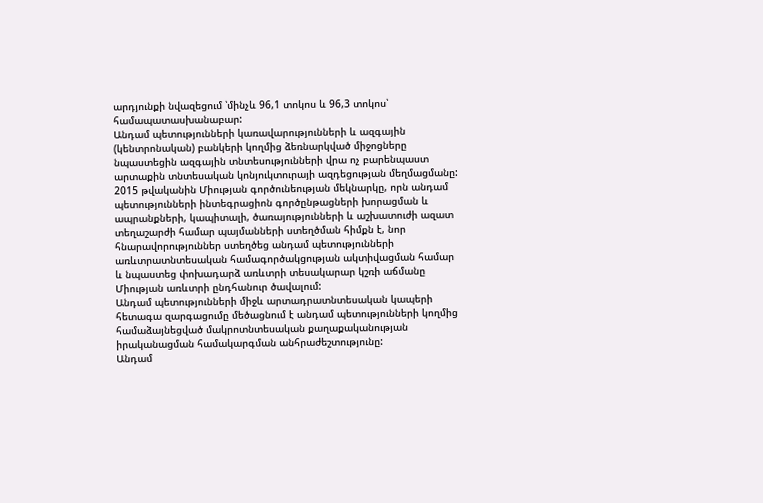արդյունքի նվազեցում ՝մինչև 96,1 տոկոս և 96,3 տոկոս՝ համապատասխանաբար:
Անդամ պետությունների կառավարությունների և ազգային (կենտրոնական) բանկերի կողմից ձեռնարկված միջոցները նպաստեցին ազգային տնտեսությունների վրա ոչ բարենպաստ արտաքին տնտեսական կոնյուկտուրայի ազդեցության մեղմացմանը:
2015 թվականին Միության գործունեության մեկնարկը, որն անդամ պետությունների ինտեգրացիոն գործընթացների խորացման և ապրանքների, կապիտալի, ծառայությունների և աշխատուժի ազատ տեղաշարժի համար պայմանների ստեղծման հիմքն է, նոր հնարավորություններ ստեղծեց անդամ պետությունների առևտրատնտեսական համագործակցության ակտիվացման համար և նպաստեց փոխադարձ առևտրի տեսակարար կշռի աճմանը Միության առևտրի ընդհանուր ծավալում:
Անդամ պետությունների միջև արտադրատնտեսական կապերի հետագա զարգացումը մեծացնում է անդամ պետությունների կողմից համաձայնեցված մակրոտնտեսական քաղաքականության իրականացման համակարգման անհրաժեշտությունը:
Անդամ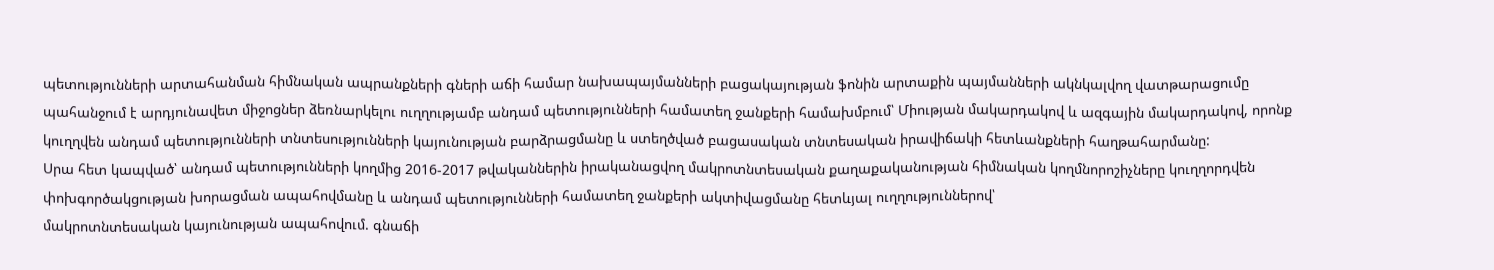պետությունների արտահանման հիմնական ապրանքների գների աճի համար նախապայմանների բացակայության ֆոնին արտաքին պայմանների ակնկալվող վատթարացումը պահանջում է արդյունավետ միջոցներ ձեռնարկելու ուղղությամբ անդամ պետությունների համատեղ ջանքերի համախմբում՝ Միության մակարդակով և ազգային մակարդակով, որոնք կուղղվեն անդամ պետությունների տնտեսությունների կայունության բարձրացմանը և ստեղծված բացասական տնտեսական իրավիճակի հետևանքների հաղթահարմանը:
Սրա հետ կապված՝ անդամ պետությունների կողմից 2016-2017 թվականներին իրականացվող մակրոտնտեսական քաղաքականության հիմնական կողմնորոշիչները կուղղորդվեն փոխգործակցության խորացման ապահովմանը և անդամ պետությունների համատեղ ջանքերի ակտիվացմանը հետևյալ ուղղություններով՝
մակրոտնտեսական կայունության ապահովում. գնաճի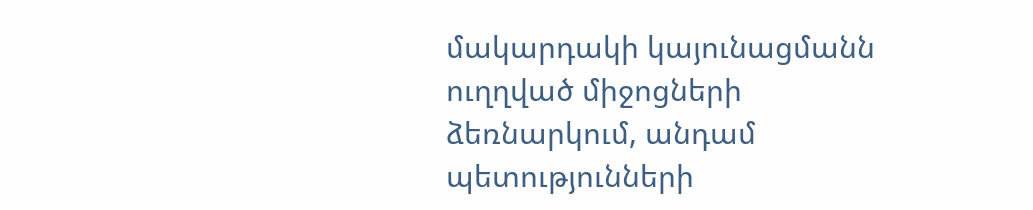մակարդակի կայունացմանն ուղղված միջոցների ձեռնարկում, անդամ պետությունների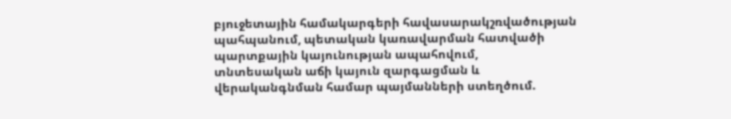բյուջետային համակարգերի հավասարակշռվածության պահպանում, պետական կառավարման հատվածի պարտքային կայունության ապահովում,
տնտեսական աճի կայուն զարգացման և վերականգնման համար պայմանների ստեղծում.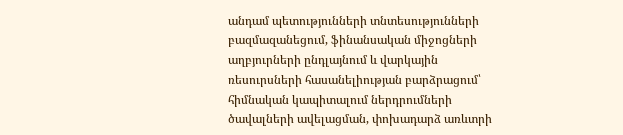անդամ պետությունների տնտեսությունների բազմազանեցում, ֆինանսական միջոցների աղբյուրների ընդլայնում և վարկային ռեսուրսների հասանելիության բարձրացում՝ հիմնական կապիտալում ներդրումների ծավալների ավելացման, փոխադարձ առևտրի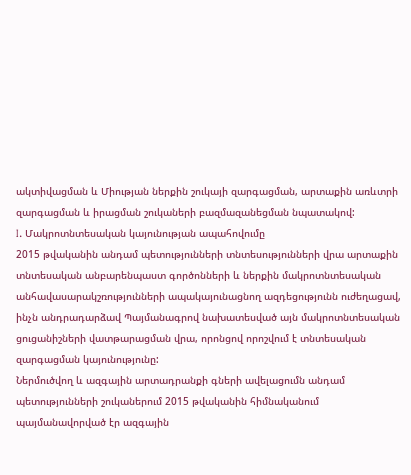ակտիվացման և Միության ներքին շուկայի զարգացման, արտաքին առևտրի զարգացման և իրացման շուկաների բազմազանեցման նպատակով:
I. Մակրոտնտեսական կայունության ապահովումը
2015 թվականին անդամ պետությունների տնտեսությունների վրա արտաքին տնտեսական անբարենպաստ գործոնների և ներքին մակրոտնտեսական անհավասարակշռությունների ապակայունացնող ազդեցությունն ուժեղացավ, ինչն անդրադարձավ Պայմանագրով նախատեսված այն մակրոտնտեսական ցուցանիշների վատթարացման վրա, որոնցով որոշվում է տնտեսական զարգացման կայունությունը:
Ներմուծվող և ազգային արտադրանքի գների ավելացումն անդամ պետությունների շուկաներում 2015 թվականին հիմնականում պայմանավորված էր ազգային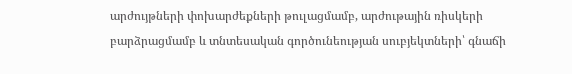արժույթների փոխարժեքների թուլացմամբ, արժութային ռիսկերի բարձրացմամբ և տնտեսական գործունեության սուբյեկտների՝ գնաճի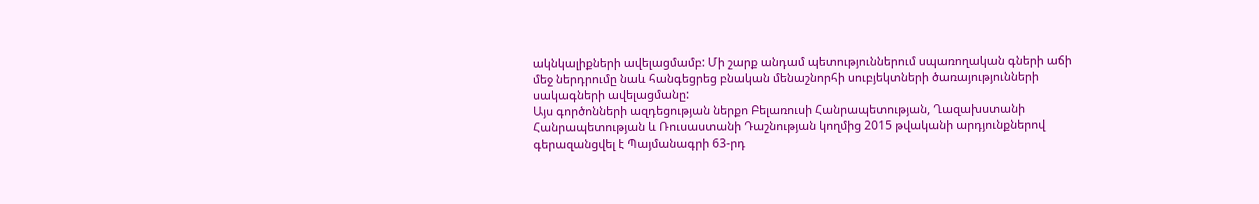ակնկալիքների ավելացմամբ: Մի շարք անդամ պետություններում սպառողական գների աճի մեջ ներդրումը նաև հանգեցրեց բնական մենաշնորհի սուբյեկտների ծառայությունների սակագների ավելացմանը:
Այս գործոնների ազդեցության ներքո Բելառուսի Հանրապետության, Ղազախստանի Հանրապետության և Ռուսաստանի Դաշնության կողմից 2015 թվականի արդյունքներով գերազանցվել է Պայմանագրի 63-րդ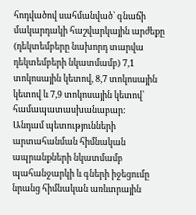հոդվածով սահմանված՝ գնաճի մակարդակի հաշվարկային արժեքը (դեկտեմբերը նախորդ տարվա դեկտեմբերի նկատմամբ) 7,1 տոկոսային կետով, 8,7 տոկոսային կետով և 7,9 տոկոսային կետով՝ համապատասխանաբար:
Անդամ պետությունների արտահանման հիմնական ապրանքների նկատմամբ պահանջարկի և գների իջեցումը նրանց հիմնական առևտրային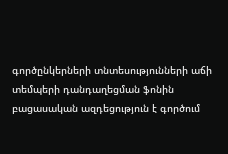գործընկերների տնտեսությունների աճի տեմպերի դանդաղեցման ֆոնին բացասական ազդեցություն է գործում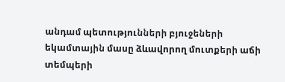անդամ պետությունների բյուջեների եկամտային մասը ձևավորող մուտքերի աճի տեմպերի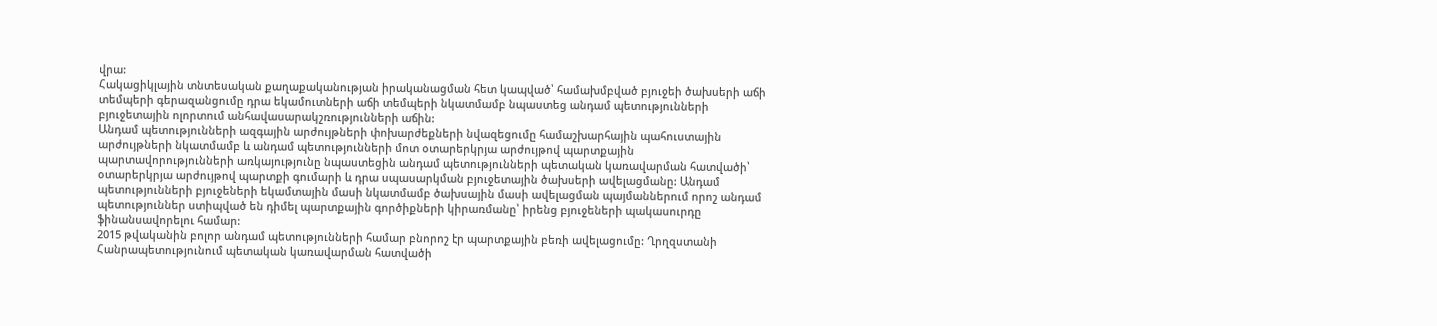վրա:
Հակացիկլային տնտեսական քաղաքականության իրականացման հետ կապված՝ համախմբված բյուջեի ծախսերի աճի տեմպերի գերազանցումը դրա եկամուտների աճի տեմպերի նկատմամբ նպաստեց անդամ պետությունների բյուջետային ոլորտում անհավասարակշռությունների աճին:
Անդամ պետությունների ազգային արժույթների փոխարժեքների նվազեցումը համաշխարհային պահուստային արժույթների նկատմամբ և անդամ պետությունների մոտ օտարերկրյա արժույթով պարտքային պարտավորությունների առկայությունը նպաստեցին անդամ պետությունների պետական կառավարման հատվածի՝ օտարերկրյա արժույթով պարտքի գումարի և դրա սպասարկման բյուջետային ծախսերի ավելացմանը: Անդամ պետությունների բյուջեների եկամտային մասի նկատմամբ ծախսային մասի ավելացման պայմաններում որոշ անդամ պետություններ ստիպված են դիմել պարտքային գործիքների կիրառմանը՝ իրենց բյուջեների պակասուրդը ֆինանսավորելու համար:
2015 թվականին բոլոր անդամ պետությունների համար բնորոշ էր պարտքային բեռի ավելացումը: Ղրղզստանի Հանրապետությունում պետական կառավարման հատվածի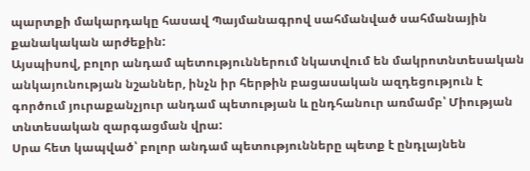պարտքի մակարդակը հասավ Պայմանագրով սահմանված սահմանային քանակական արժեքին:
Այսպիսով, բոլոր անդամ պետություններում նկատվում են մակրոտնտեսական անկայունության նշաններ, ինչն իր հերթին բացասական ազդեցություն է գործում յուրաքանչյուր անդամ պետության և ընդհանուր առմամբ՝ Միության տնտեսական զարգացման վրա:
Սրա հետ կապված՝ բոլոր անդամ պետությունները պետք է ընդլայնեն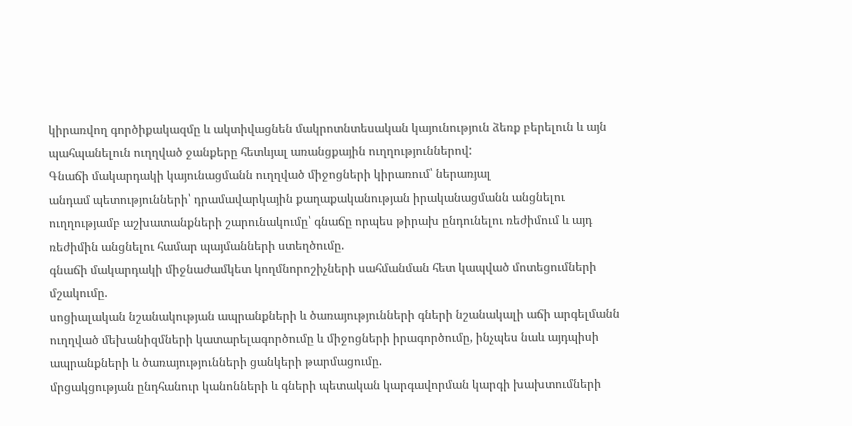կիրառվող գործիքակազմը և ակտիվացնեն մակրոտնտեսական կայունություն ձեռք բերելուն և այն պահպանելուն ուղղված ջանքերը հետևյալ առանցքային ուղղություններով:
Գնաճի մակարդակի կայունացմանն ուղղված միջոցների կիրառում՝ ներառյալ
անդամ պետությունների՝ դրամավարկային քաղաքականության իրականացմանն անցնելու ուղղությամբ աշխատանքների շարունակումը՝ գնաճը որպես թիրախ ընդունելու ռեժիմում և այդ ռեժիմին անցնելու համար պայմանների ստեղծումը.
գնաճի մակարդակի միջնաժամկետ կողմնորոշիչների սահմանման հետ կապված մոտեցումների մշակումը.
սոցիալական նշանակության ապրանքների և ծառայությունների գների նշանակալի աճի արգելմանն ուղղված մեխանիզմների կատարելագործումը և միջոցների իրագործումը, ինչպես նաև այդպիսի ապրանքների և ծառայությունների ցանկերի թարմացումը.
մրցակցության ընդհանուր կանոնների և գների պետական կարգավորման կարգի խախտումների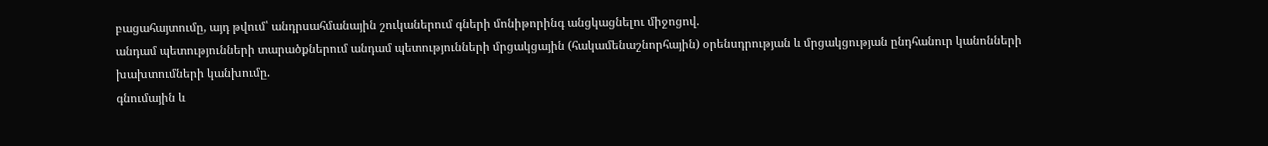բացահայտումը, այդ թվում՝ անդրսահմանային շուկաներում գների մոնիթորինգ անցկացնելու միջոցով.
անդամ պետությունների տարածքներում անդամ պետությունների մրցակցային (հակամենաշնորհային) օրենսդրության և մրցակցության ընդհանուր կանոնների խախտումների կանխումը.
գնումային և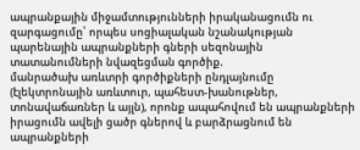ապրանքային միջամտությունների իրականացումն ու զարգացումը՝ որպես սոցիալական նշանակության պարենային ապրանքների գների սեզոնային տատանումների նվազեցման գործիք.
մանրածախ առևտրի գործիքների ընդլայնումը (էլեկտրոնային առևտուր, պահեստ-խանութներ, տոնավաճառներ և այլն), որոնք ապահովում են ապրանքների իրացումն ավելի ցածր գներով և բարձրացնում են ապրանքների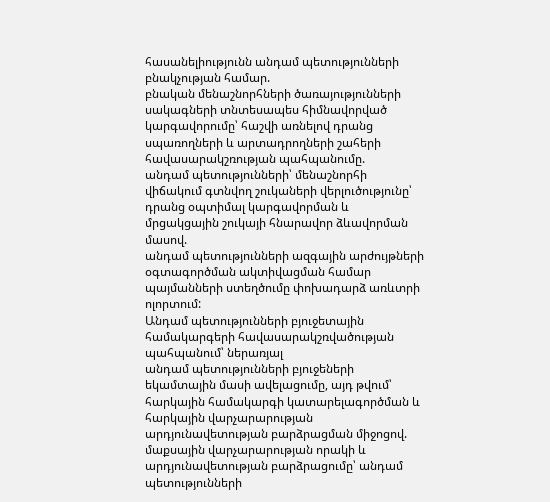հասանելիությունն անդամ պետությունների բնակչության համար.
բնական մենաշնորհների ծառայությունների սակագների տնտեսապես հիմնավորված կարգավորումը՝ հաշվի առնելով դրանց սպառողների և արտադրողների շահերի հավասարակշռության պահպանումը.
անդամ պետությունների՝ մենաշնորհի վիճակում գտնվող շուկաների վերլուծությունը՝ դրանց օպտիմալ կարգավորման և մրցակցային շուկայի հնարավոր ձևավորման մասով.
անդամ պետությունների ազգային արժույթների օգտագործման ակտիվացման համար պայմանների ստեղծումը փոխադարձ առևտրի ոլորտում:
Անդամ պետությունների բյուջետային համակարգերի հավասարակշռվածության պահպանում՝ ներառյալ
անդամ պետությունների բյուջեների եկամտային մասի ավելացումը, այդ թվում՝ հարկային համակարգի կատարելագործման և հարկային վարչարարության արդյունավետության բարձրացման միջոցով.
մաքսային վարչարարության որակի և արդյունավետության բարձրացումը՝ անդամ պետությունների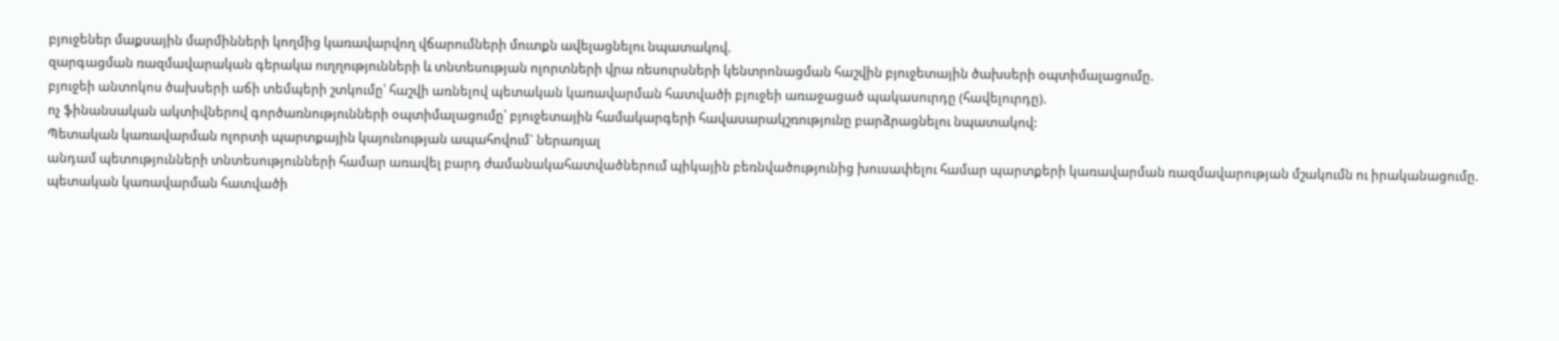բյուջեներ մաքսային մարմինների կողմից կառավարվող վճարումների մուտքն ավելացնելու նպատակով.
զարգացման ռազմավարական գերակա ուղղությունների և տնտեսության ոլորտների վրա ռեսուրսների կենտրոնացման հաշվին բյուջետային ծախսերի օպտիմալացումը.
բյուջեի անտոկոս ծախսերի աճի տեմպերի շտկումը՝ հաշվի առնելով պետական կառավարման հատվածի բյուջեի առաջացած պակասուրդը (հավելուրդը).
ոչ ֆինանսական ակտիվներով գործառնությունների օպտիմալացումը՝ բյուջետային համակարգերի հավասարակշռությունը բարձրացնելու նպատակով:
Պետական կառավարման ոլորտի պարտքային կայունության ապահովում` ներառյալ
անդամ պետությունների տնտեսությունների համար առավել բարդ ժամանակահատվածներում պիկային բեռնվածությունից խուսափելու համար պարտքերի կառավարման ռազմավարության մշակումն ու իրականացումը.
պետական կառավարման հատվածի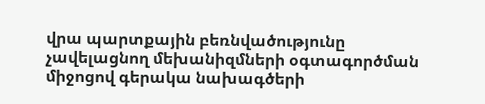վրա պարտքային բեռնվածությունը չավելացնող մեխանիզմների օգտագործման միջոցով գերակա նախագծերի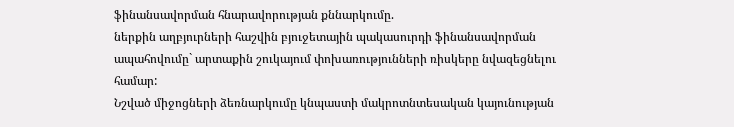ֆինանսավորման հնարավորության քննարկումը.
ներքին աղբյուրների հաշվին բյուջետային պակասուրդի ֆինանսավորման ապահովումը` արտաքին շուկայում փոխառությունների ռիսկերը նվազեցնելու համար:
Նշված միջոցների ձեռնարկումը կնպաստի մակրոտնտեսական կայունության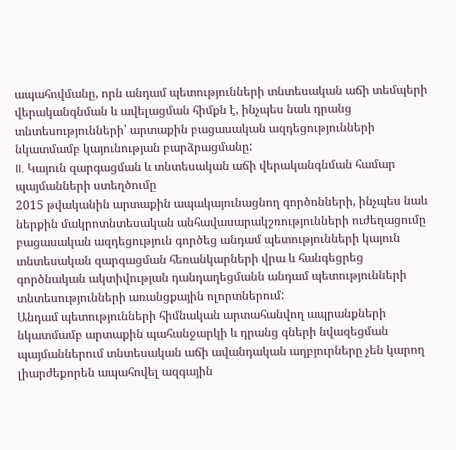ապահովմանը, որն անդամ պետությունների տնտեսական աճի տեմպերի վերականգնման և ավելացման հիմքն է, ինչպես նաև դրանց տնտեսությունների՝ արտաքին բացասական ազդեցությունների նկատմամբ կայունության բարձրացմանը:
II. Կայուն զարգացման և տնտեսական աճի վերականգնման համար պայմանների ստեղծումը
2015 թվականին արտաքին ապակայունացնող գործոնների, ինչպես նաև ներքին մակրոտնտեսական անհավասարակշռությունների ուժեղացումը բացասական ազդեցություն գործեց անդամ պետությունների կայուն տնտեսական զարգացման հեռանկարների վրա և հանգեցրեց գործնական ակտիվության դանդաղեցմանն անդամ պետությունների տնտեսությունների առանցքային ոլորտներում:
Անդամ պետությունների հիմնական արտահանվող ապրանքների նկատմամբ արտաքին պահանջարկի և դրանց գների նվազեցման պայմաններում տնտեսական աճի ավանդական աղբյուրները չեն կարող լիարժեքորեն ապահովել ազգային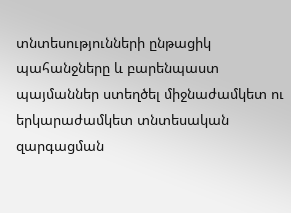տնտեսությունների ընթացիկ պահանջները և բարենպաստ պայմաններ ստեղծել միջնաժամկետ ու երկարաժամկետ տնտեսական զարգացման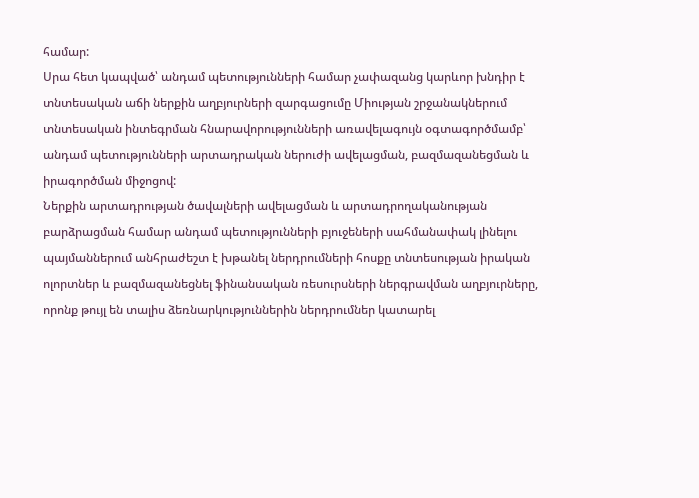համար:
Սրա հետ կապված՝ անդամ պետությունների համար չափազանց կարևոր խնդիր է տնտեսական աճի ներքին աղբյուրների զարգացումը Միության շրջանակներում տնտեսական ինտեգրման հնարավորությունների առավելագույն օգտագործմամբ՝ անդամ պետությունների արտադրական ներուժի ավելացման, բազմազանեցման և իրագործման միջոցով:
Ներքին արտադրության ծավալների ավելացման և արտադրողականության բարձրացման համար անդամ պետությունների բյուջեների սահմանափակ լինելու պայմաններում անհրաժեշտ է խթանել ներդրումների հոսքը տնտեսության իրական ոլորտներ և բազմազանեցնել ֆինանսական ռեսուրսների ներգրավման աղբյուրները, որոնք թույլ են տալիս ձեռնարկություններին ներդրումներ կատարել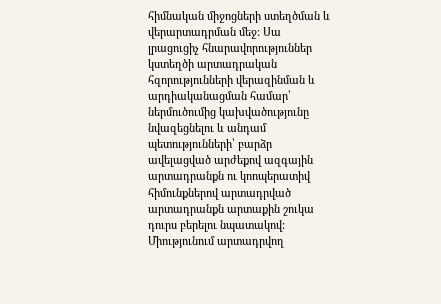հիմնական միջոցների ստեղծման և վերարտադրման մեջ: Սա լրացուցիչ հնարավորություններ կստեղծի արտադրական հզորությունների վերազինման և արդիականացման համար՝ ներմուծումից կախվածությունը նվազեցնելու և անդամ պետությունների՝ բարձր ավելացված արժեքով ազգային արտադրանքն ու կոոպերատիվ հիմունքներով արտադրված արտադրանքն արտաքին շուկա դուրս բերելու նպատակով:
Միությունում արտադրվող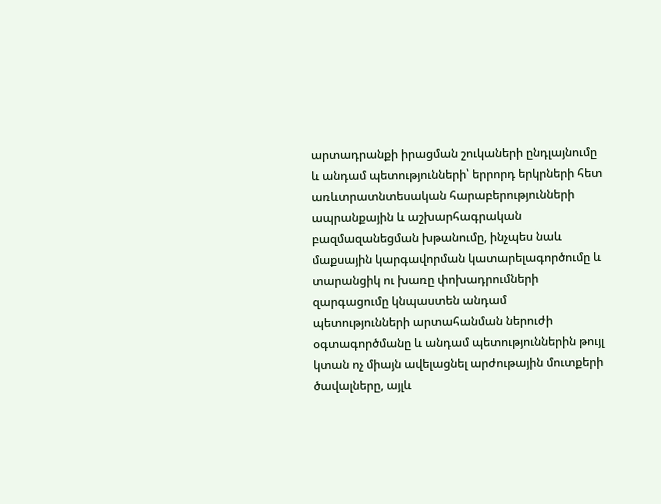արտադրանքի իրացման շուկաների ընդլայնումը և անդամ պետությունների՝ երրորդ երկրների հետ առևտրատնտեսական հարաբերությունների ապրանքային և աշխարհագրական բազմազանեցման խթանումը, ինչպես նաև մաքսային կարգավորման կատարելագործումը և տարանցիկ ու խառը փոխադրումների զարգացումը կնպաստեն անդամ պետությունների արտահանման ներուժի օգտագործմանը և անդամ պետություններին թույլ կտան ոչ միայն ավելացնել արժութային մուտքերի ծավալները, այլև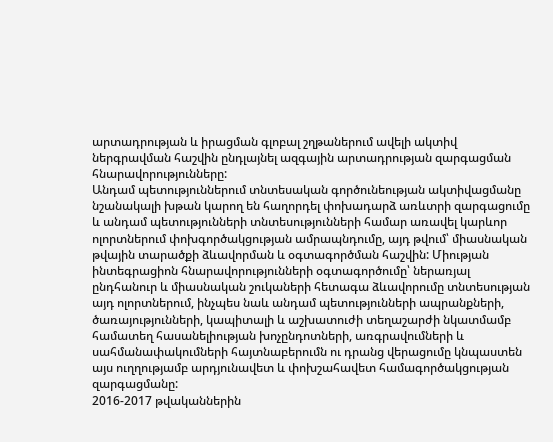արտադրության և իրացման գլոբալ շղթաներում ավելի ակտիվ ներգրավման հաշվին ընդլայնել ազգային արտադրության զարգացման հնարավորությունները:
Անդամ պետություններում տնտեսական գործունեության ակտիվացմանը նշանակալի խթան կարող են հաղորդել փոխադարձ առևտրի զարգացումը և անդամ պետությունների տնտեսությունների համար առավել կարևոր ոլորտներում փոխգործակցության ամրապնդումը, այդ թվում՝ միասնական թվային տարածքի ձևավորման և օգտագործման հաշվին: Միության ինտեգրացիոն հնարավորությունների օգտագործումը՝ ներառյալ ընդհանուր և միասնական շուկաների հետագա ձևավորումը տնտեսության այդ ոլորտներում, ինչպես նաև անդամ պետությունների ապրանքների, ծառայությունների, կապիտալի և աշխատուժի տեղաշարժի նկատմամբ համատեղ հասանելիության խոչընդոտների, առգրավումների և սահմանափակումների հայտնաբերումն ու դրանց վերացումը կնպաստեն այս ուղղությամբ արդյունավետ և փոխշահավետ համագործակցության զարգացմանը:
2016-2017 թվականներին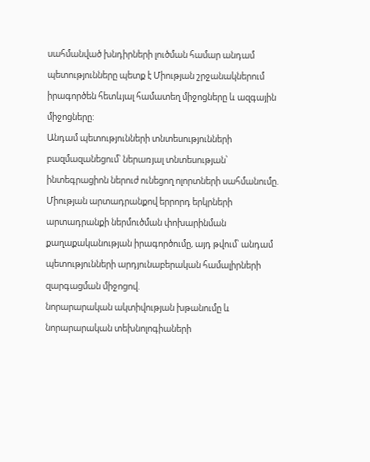սահմանված խնդիրների լուծման համար անդամ պետությունները պետք է Միության շրջանակներում իրագործեն հետևյալ համատեղ միջոցները և ազգային միջոցները:
Անդամ պետությունների տնտեսությունների բազմազանեցում՝ ներառյալ տնտեսության՝ ինտեգրացիոն ներուժ ունեցող ոլորտների սահմանումը.
Միության արտադրանքով երրորդ երկրների արտադրանքի ներմուծման փոխարինման քաղաքականության իրագործումը, այդ թվում՝ անդամ պետությունների արդյունաբերական համալիրների զարգացման միջոցով.
նորարարական ակտիվության խթանումը և նորարարական տեխնոլոգիաների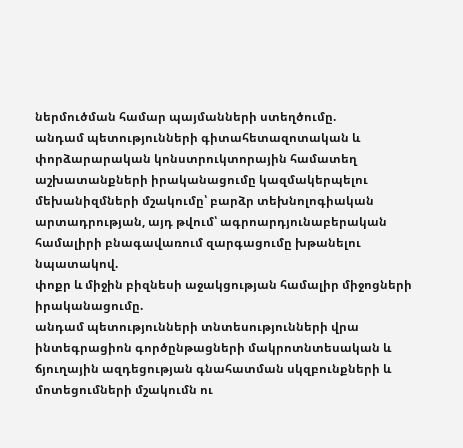ներմուծման համար պայմանների ստեղծումը.
անդամ պետությունների գիտահետազոտական և փորձարարական կոնստրուկտորային համատեղ աշխատանքների իրականացումը կազմակերպելու մեխանիզմների մշակումը՝ բարձր տեխնոլոգիական արտադրության, այդ թվում՝ ագրոարդյունաբերական համալիրի բնագավառում զարգացումը խթանելու նպատակով.
փոքր և միջին բիզնեսի աջակցության համալիր միջոցների իրականացումը.
անդամ պետությունների տնտեսությունների վրա ինտեգրացիոն գործընթացների մակրոտնտեսական և ճյուղային ազդեցության գնահատման սկզբունքների և մոտեցումների մշակումն ու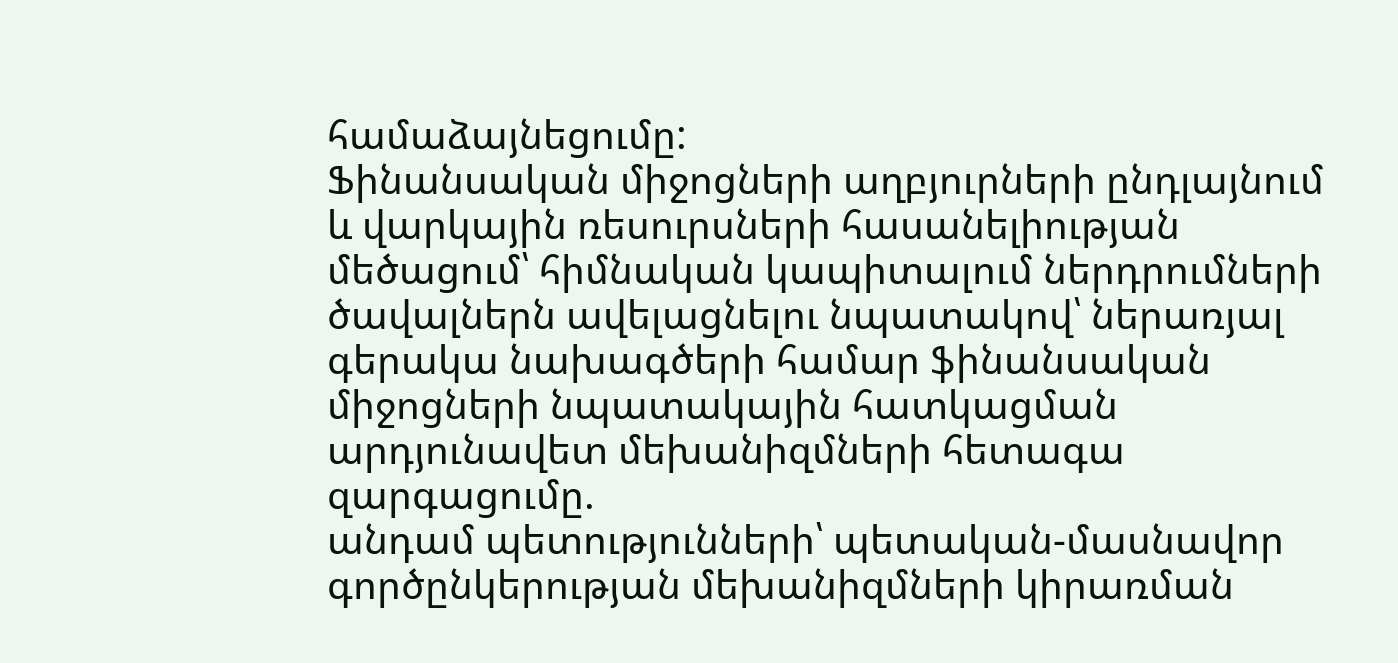համաձայնեցումը:
Ֆինանսական միջոցների աղբյուրների ընդլայնում և վարկային ռեսուրսների հասանելիության մեծացում՝ հիմնական կապիտալում ներդրումների ծավալներն ավելացնելու նպատակով՝ ներառյալ
գերակա նախագծերի համար ֆինանսական միջոցների նպատակային հատկացման արդյունավետ մեխանիզմների հետագա զարգացումը.
անդամ պետությունների՝ պետական-մասնավոր գործընկերության մեխանիզմների կիրառման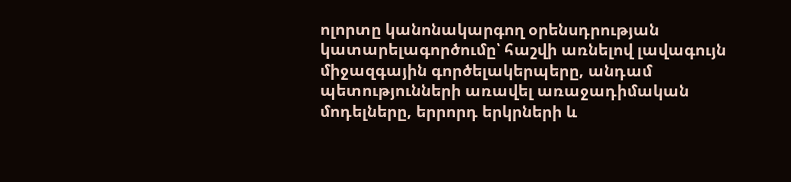ոլորտը կանոնակարգող օրենսդրության կատարելագործումը՝ հաշվի առնելով լավագույն միջազգային գործելակերպերը, անդամ պետությունների առավել առաջադիմական մոդելները, երրորդ երկրների և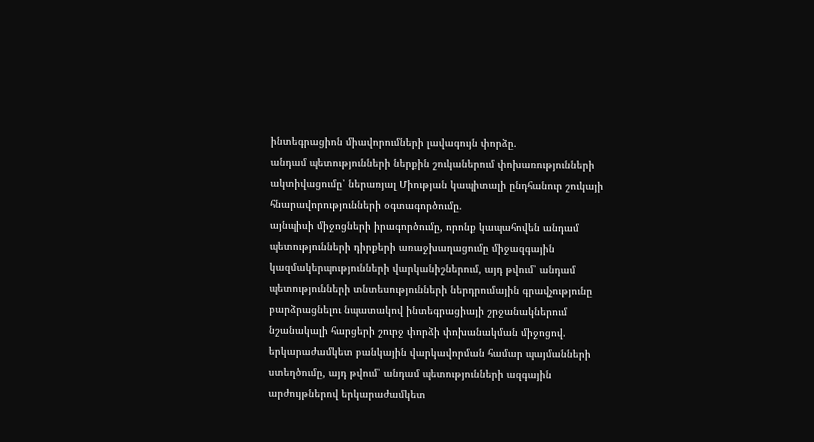ինտեգրացիոն միավորումների լավագույն փորձը.
անդամ պետությունների ներքին շուկաներում փոխառությունների ակտիվացումը՝ ներառյալ Միության կապիտալի ընդհանուր շուկայի հնարավորությունների օգտագործումը.
այնպիսի միջոցների իրագործումը, որոնք կապահովեն անդամ պետությունների դիրքերի առաջխաղացումը միջազգային կազմակերպությունների վարկանիշներում, այդ թվում՝ անդամ պետությունների տնտեսությունների ներդրումային գրավչությունը բարձրացնելու նպատակով ինտեգրացիայի շրջանակներում նշանակալի հարցերի շուրջ փորձի փոխանակման միջոցով.
երկարաժամկետ բանկային վարկավորման համար պայմանների ստեղծումը, այդ թվում՝ անդամ պետությունների ազգային արժույթներով երկարաժամկետ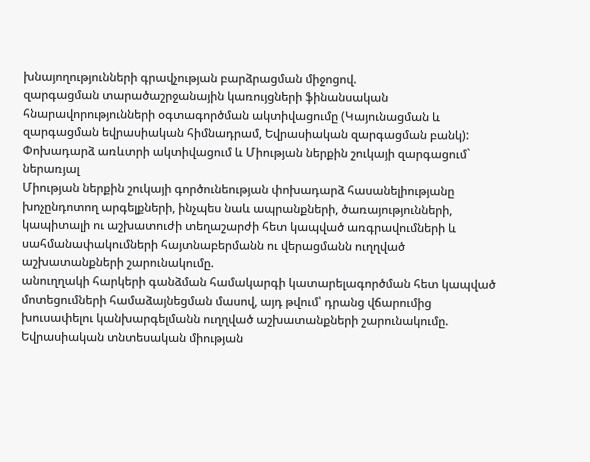խնայողությունների գրավչության բարձրացման միջոցով.
զարգացման տարածաշրջանային կառույցների ֆինանսական հնարավորությունների օգտագործման ակտիվացումը (Կայունացման և զարգացման եվրասիական հիմնադրամ, Եվրասիական զարգացման բանկ):
Փոխադարձ առևտրի ակտիվացում և Միության ներքին շուկայի զարգացում` ներառյալ
Միության ներքին շուկայի գործունեության փոխադարձ հասանելիությանը խոչընդոտող արգելքների, ինչպես նաև ապրանքների, ծառայությունների, կապիտալի ու աշխատուժի տեղաշարժի հետ կապված առգրավումների և սահմանափակումների հայտնաբերմանն ու վերացմանն ուղղված աշխատանքների շարունակումը.
անուղղակի հարկերի գանձման համակարգի կատարելագործման հետ կապված մոտեցումների համաձայնեցման մասով, այդ թվում՝ դրանց վճարումից խուսափելու կանխարգելմանն ուղղված աշխատանքների շարունակումը.
Եվրասիական տնտեսական միության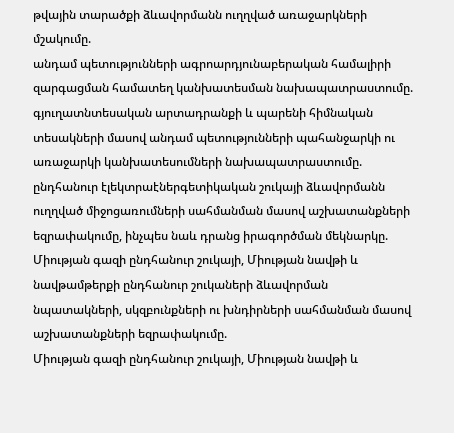թվային տարածքի ձևավորմանն ուղղված առաջարկների մշակումը.
անդամ պետությունների ագրոարդյունաբերական համալիրի զարգացման համատեղ կանխատեսման նախապատրաստումը.
գյուղատնտեսական արտադրանքի և պարենի հիմնական տեսակների մասով անդամ պետությունների պահանջարկի ու առաջարկի կանխատեսումների նախապատրաստումը.
ընդհանուր էլեկտրաէներգետիկական շուկայի ձևավորմանն ուղղված միջոցառումների սահմանման մասով աշխատանքների եզրափակումը, ինչպես նաև դրանց իրագործման մեկնարկը.
Միության գազի ընդհանուր շուկայի, Միության նավթի և նավթամթերքի ընդհանուր շուկաների ձևավորման նպատակների, սկզբունքների ու խնդիրների սահմանման մասով աշխատանքների եզրափակումը.
Միության գազի ընդհանուր շուկայի, Միության նավթի և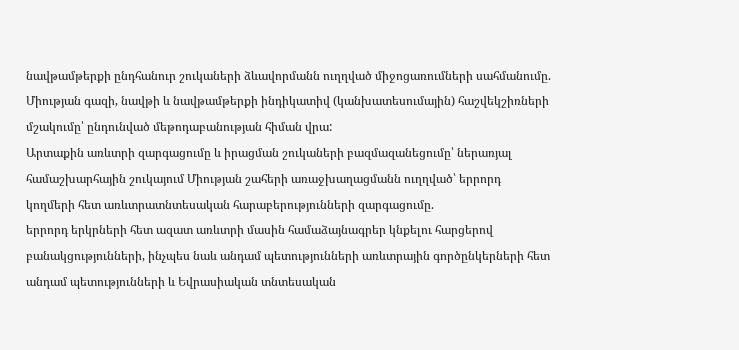նավթամթերքի ընդհանուր շուկաների ձևավորմանն ուղղված միջոցառումների սահմանումը.
Միության գազի, նավթի և նավթամթերքի ինդիկատիվ (կանխատեսումային) հաշվեկշիռների մշակումը՝ ընդունված մեթոդաբանության հիման վրա:
Արտաքին առևտրի զարգացումը և իրացման շուկաների բազմազանեցումը՝ ներառյալ
համաշխարհային շուկայում Միության շահերի առաջխաղացմանն ուղղված՝ երրորդ կողմերի հետ առևտրատնտեսական հարաբերությունների զարգացումը.
երրորդ երկրների հետ ազատ առևտրի մասին համաձայնագրեր կնքելու հարցերով բանակցությունների, ինչպես նաև անդամ պետությունների առևտրային գործընկերների հետ անդամ պետությունների և Եվրասիական տնտեսական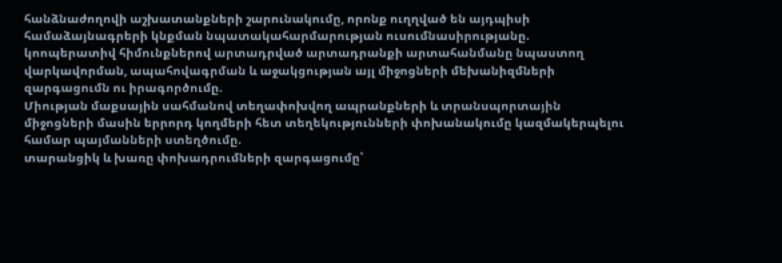հանձնաժողովի աշխատանքների շարունակումը, որոնք ուղղված են այդպիսի համաձայնագրերի կնքման նպատակահարմարության ուսումնասիրությանը.
կոոպերատիվ հիմունքներով արտադրված արտադրանքի արտահանմանը նպաստող վարկավորման, ապահովագրման և աջակցության այլ միջոցների մեխանիզմների զարգացումն ու իրագործումը.
Միության մաքսային սահմանով տեղափոխվող ապրանքների և տրանսպորտային միջոցների մասին երրորդ կողմերի հետ տեղեկությունների փոխանակումը կազմակերպելու համար պայմանների ստեղծումը.
տարանցիկ և խառը փոխադրումների զարգացումը՝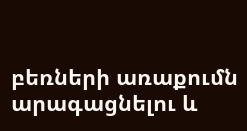բեռների առաքումն արագացնելու և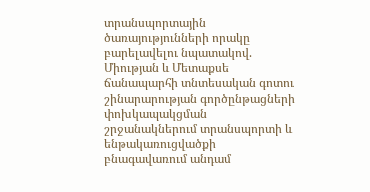տրանսպորտային ծառայությունների որակը բարելավելու նպատակով.
Միության և Մետաքսե ճանապարհի տնտեսական գոտու շինարարության գործընթացների փոխկապակցման շրջանակներում տրանսպորտի և ենթակառուցվածքի բնագավառում անդամ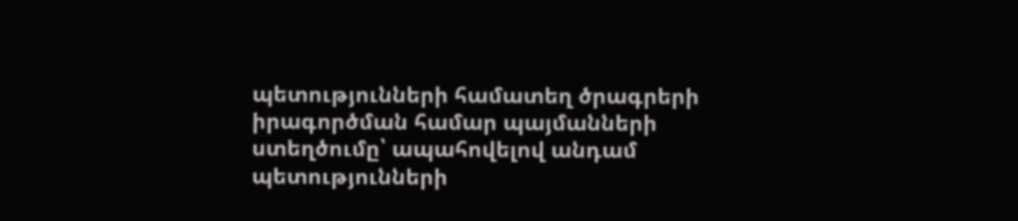պետությունների համատեղ ծրագրերի իրագործման համար պայմանների ստեղծումը՝ ապահովելով անդամ պետությունների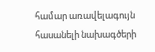համար առավելագույն հասանելի նախագծերի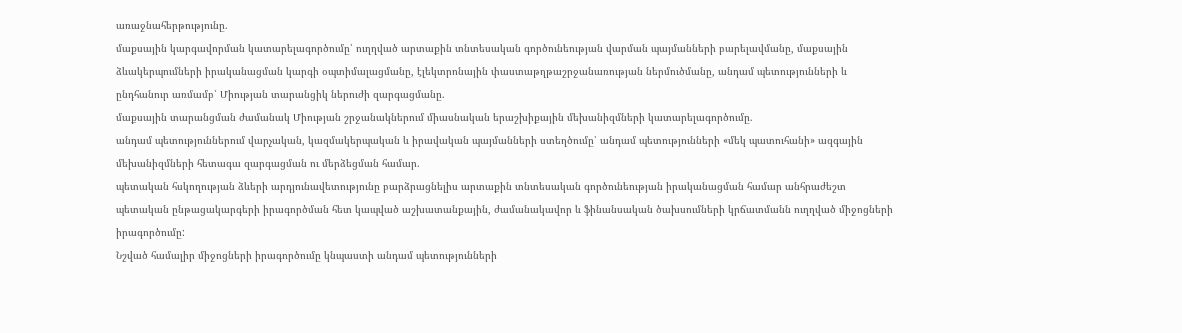առաջնահերթությունը.
մաքսային կարգավորման կատարելագործումը՝ ուղղված արտաքին տնտեսական գործունեության վարման պայմանների բարելավմանը, մաքսային ձևակերպումների իրականացման կարգի օպտիմալացմանը, էլեկտրոնային փաստաթղթաշրջանառության ներմուծմանը, անդամ պետությունների և ընդհանուր առմամբ՝ Միության տարանցիկ ներուժի զարգացմանը.
մաքսային տարանցման ժամանակ Միության շրջանակներում միասնական երաշխիքային մեխանիզմների կատարելագործումը.
անդամ պետություններում վարչական, կազմակերպական և իրավական պայմանների ստեղծումը՝ անդամ պետությունների «մեկ պատուհանի» ազգային մեխանիզմների հետագա զարգացման ու մերձեցման համար.
պետական հսկողության ձևերի արդյունավետությունը բարձրացնելիս արտաքին տնտեսական գործունեության իրականացման համար անհրաժեշտ պետական ընթացակարգերի իրագործման հետ կապված աշխատանքային, ժամանակավոր և ֆինանսական ծախսումների կրճատմանն ուղղված միջոցների իրագործումը:
Նշված համալիր միջոցների իրագործումը կնպաստի անդամ պետությունների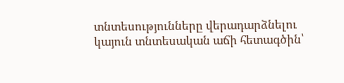տնտեսությունները վերադարձնելու կայուն տնտեսական աճի հետագծին՝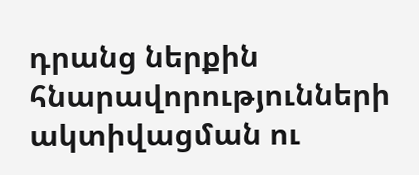դրանց ներքին հնարավորությունների ակտիվացման ու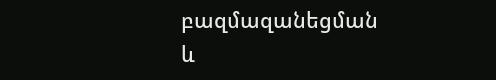բազմազանեցման և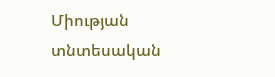Միության տնտեսական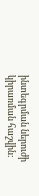ինտեգրման ներուժի կիրառման հաշվին: